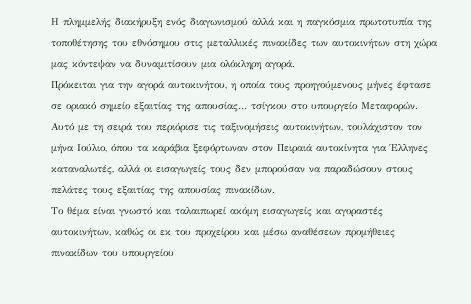Η πλημμελής διακήρυξη ενός διαγωνισμού αλλά και η παγκόσμια πρωτοτυπία της τοποθέτησης του εθνόσημου στις μεταλλικές πινακίδες των αυτοκινήτων στη χώρα μας κόντεψαν να δυναμιτίσουν μια ολόκληρη αγορά.
Πρόκειται για την αγορά αυτοκινήτου, η οποία τους προηγούμενους μήνες έφτασε σε οριακό σημείο εξαιτίας της απουσίας… τσίγκου στο υπουργείο Μεταφορών. Αυτό με τη σειρά του περιόρισε τις ταξινομήσεις αυτοκινήτων, τουλάχιστον τον μήνα Ιούλιο, όπου τα καράβια ξεφόρτωναν στον Πειραιά αυτοκίνητα για Έλληνες καταναλωτές, αλλά οι εισαγωγείς τους δεν μπορούσαν να παραδώσουν στους πελάτες τους εξαιτίας της απουσίας πινακίδων.
Το θέμα είναι γνωστό και ταλαιπωρεί ακόμη εισαγωγείς και αγοραστές αυτοκινήτων, καθώς οι εκ του προχείρου και μέσω αναθέσεων προμήθειες πινακίδων του υπουργείου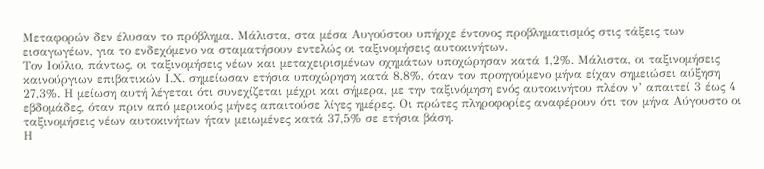Μεταφορών δεν έλυσαν το πρόβλημα. Μάλιστα, στα μέσα Αυγούστου υπήρχε έντονος προβληματισμός στις τάξεις των εισαγωγέων, για το ενδεχόμενο να σταματήσουν εντελώς οι ταξινομήσεις αυτοκινήτων.
Τον Ιούλιο, πάντως, οι ταξινομήσεις νέων και μεταχειρισμένων οχημάτων υποχώρησαν κατά 1,2%. Μάλιστα, οι ταξινομήσεις καινούργιων επιβατικών Ι.Χ. σημείωσαν ετήσια υποχώρηση κατά 8,8%, όταν τον προηγούμενο μήνα είχαν σημειώσει αύξηση 27,3%. Η μείωση αυτή λέγεται ότι συνεχίζεται μέχρι και σήμερα, με την ταξινόμηση ενός αυτοκινήτου πλέον ν’ απαιτεί 3 έως 4 εβδομάδες, όταν πριν από μερικούς μήνες απαιτούσε λίγες ημέρες. Οι πρώτες πληροφορίες αναφέρουν ότι τον μήνα Αύγουστο οι ταξινομήσεις νέων αυτοκινήτων ήταν μειωμένες κατά 37,5% σε ετήσια βάση.
Η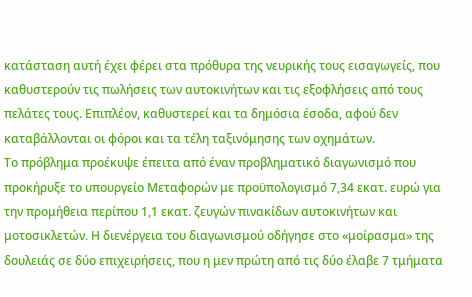κατάσταση αυτή έχει φέρει στα πρόθυρα της νευρικής τους εισαγωγείς, που καθυστερούν τις πωλήσεις των αυτοκινήτων και τις εξοφλήσεις από τους πελάτες τους. Επιπλέον, καθυστερεί και τα δημόσια έσοδα, αφού δεν καταβάλλονται οι φόροι και τα τέλη ταξινόμησης των οχημάτων.
Το πρόβλημα προέκυψε έπειτα από έναν προβληματικό διαγωνισμό που προκήρυξε το υπουργείο Μεταφορών με προϋπολογισμό 7,34 εκατ. ευρώ για την προμήθεια περίπου 1,1 εκατ. ζευγών πινακίδων αυτοκινήτων και μοτοσικλετών. Η διενέργεια του διαγωνισμού οδήγησε στο «μοίρασμα» της δουλειάς σε δύο επιχειρήσεις, που η μεν πρώτη από τις δύο έλαβε 7 τμήματα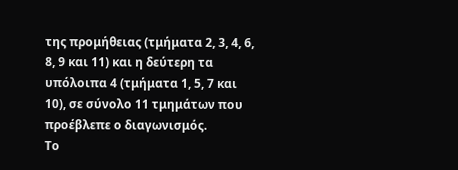της προμήθειας (τμήματα 2, 3, 4, 6, 8, 9 και 11) και η δεύτερη τα υπόλοιπα 4 (τμήματα 1, 5, 7 και 10), σε σύνολο 11 τμημάτων που προέβλεπε ο διαγωνισμός.
Το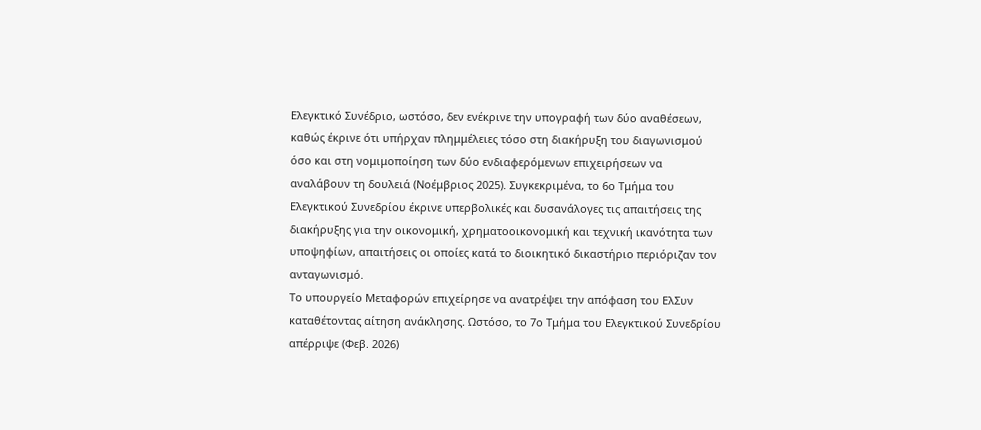Ελεγκτικό Συνέδριο, ωστόσο, δεν ενέκρινε την υπογραφή των δύο αναθέσεων, καθώς έκρινε ότι υπήρχαν πλημμέλειες τόσο στη διακήρυξη του διαγωνισμού όσο και στη νομιμοποίηση των δύο ενδιαφερόμενων επιχειρήσεων να αναλάβουν τη δουλειά (Νοέμβριος 2025). Συγκεκριμένα, το 6ο Τμήμα του Ελεγκτικού Συνεδρίου έκρινε υπερβολικές και δυσανάλογες τις απαιτήσεις της διακήρυξης για την οικονομική, χρηματοοικονομική και τεχνική ικανότητα των υποψηφίων, απαιτήσεις οι οποίες κατά το διοικητικό δικαστήριο περιόριζαν τον ανταγωνισμό.
Το υπουργείο Μεταφορών επιχείρησε να ανατρέψει την απόφαση του EλΣυν καταθέτοντας αίτηση ανάκλησης. Ωστόσο, το 7ο Τμήμα του Ελεγκτικού Συνεδρίου απέρριψε (Φεβ. 2026)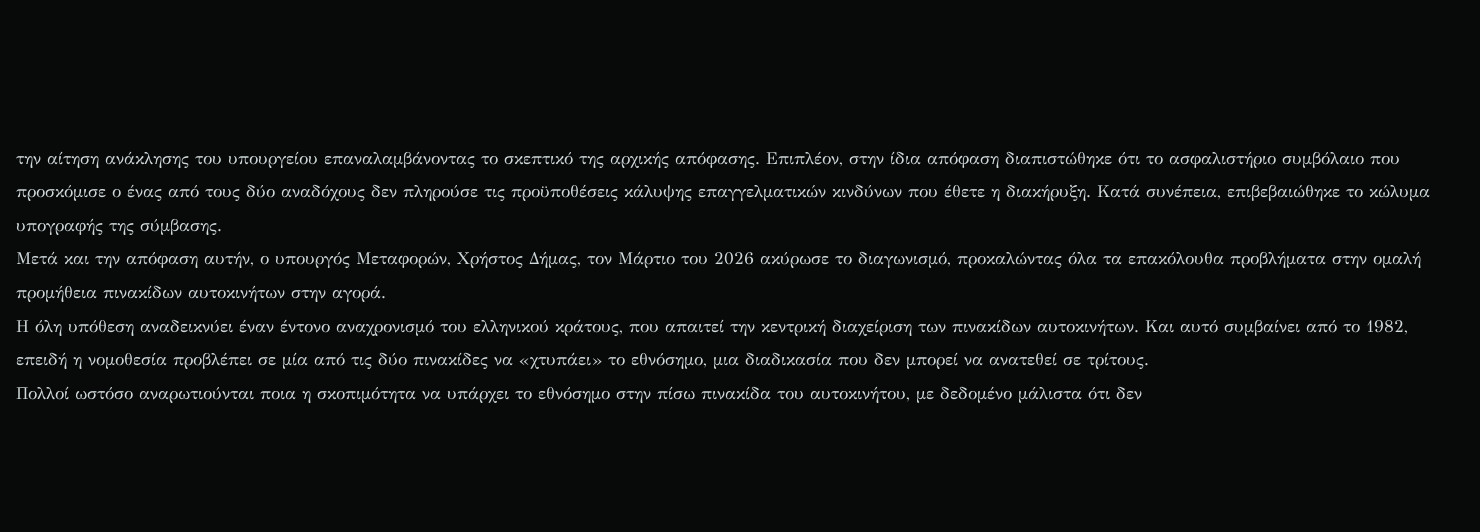την αίτηση ανάκλησης του υπουργείου επαναλαμβάνοντας το σκεπτικό της αρχικής απόφασης. Επιπλέον, στην ίδια απόφαση διαπιστώθηκε ότι το ασφαλιστήριο συμβόλαιο που προσκόμισε ο ένας από τους δύο αναδόχους δεν πληρούσε τις προϋποθέσεις κάλυψης επαγγελματικών κινδύνων που έθετε η διακήρυξη. Κατά συνέπεια, επιβεβαιώθηκε το κώλυμα υπογραφής της σύμβασης.
Μετά και την απόφαση αυτήν, ο υπουργός Μεταφορών, Χρήστος Δήμας, τον Μάρτιο του 2026 ακύρωσε το διαγωνισμό, προκαλώντας όλα τα επακόλουθα προβλήματα στην ομαλή προμήθεια πινακίδων αυτοκινήτων στην αγορά.
Η όλη υπόθεση αναδεικνύει έναν έντονο αναχρονισμό του ελληνικού κράτους, που απαιτεί την κεντρική διαχείριση των πινακίδων αυτοκινήτων. Και αυτό συμβαίνει από το 1982, επειδή η νομοθεσία προβλέπει σε μία από τις δύο πινακίδες να «χτυπάει» το εθνόσημο, μια διαδικασία που δεν μπορεί να ανατεθεί σε τρίτους.
Πολλοί ωστόσο αναρωτιούνται ποια η σκοπιμότητα να υπάρχει το εθνόσημο στην πίσω πινακίδα του αυτοκινήτου, με δεδομένο μάλιστα ότι δεν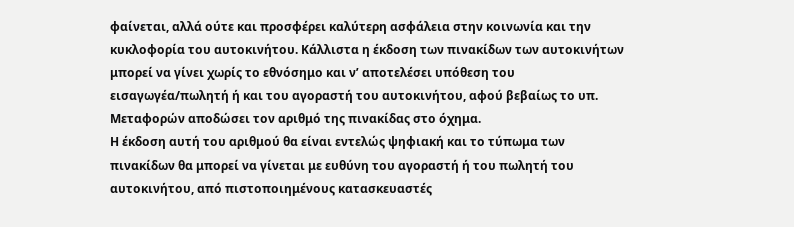φαίνεται, αλλά ούτε και προσφέρει καλύτερη ασφάλεια στην κοινωνία και την κυκλοφορία του αυτοκινήτου. Κάλλιστα η έκδοση των πινακίδων των αυτοκινήτων μπορεί να γίνει χωρίς το εθνόσημο και ν’ αποτελέσει υπόθεση του εισαγωγέα/πωλητή ή και του αγοραστή του αυτοκινήτου, αφού βεβαίως το υπ. Μεταφορών αποδώσει τον αριθμό της πινακίδας στο όχημα.
Η έκδοση αυτή του αριθμού θα είναι εντελώς ψηφιακή και το τύπωμα των πινακίδων θα μπορεί να γίνεται με ευθύνη του αγοραστή ή του πωλητή του αυτοκινήτου, από πιστοποιημένους κατασκευαστές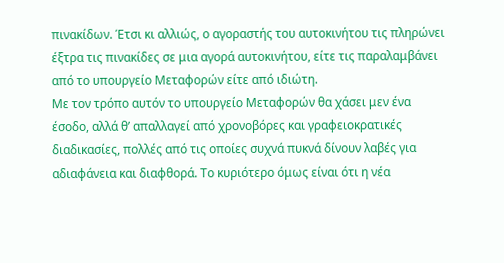πινακίδων. Έτσι κι αλλιώς, ο αγοραστής του αυτοκινήτου τις πληρώνει έξτρα τις πινακίδες σε μια αγορά αυτοκινήτου, είτε τις παραλαμβάνει από το υπουργείο Μεταφορών είτε από ιδιώτη.
Με τον τρόπο αυτόν το υπουργείο Μεταφορών θα χάσει μεν ένα έσοδο, αλλά θ’ απαλλαγεί από χρονοβόρες και γραφειοκρατικές διαδικασίες, πολλές από τις οποίες συχνά πυκνά δίνουν λαβές για αδιαφάνεια και διαφθορά. Το κυριότερο όμως είναι ότι η νέα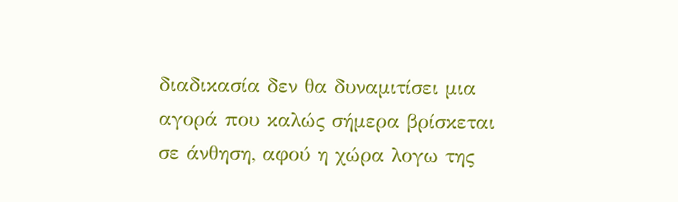διαδικασία δεν θα δυναμιτίσει μια αγορά που καλώς σήμερα βρίσκεται σε άνθηση, αφού η χώρα λογω της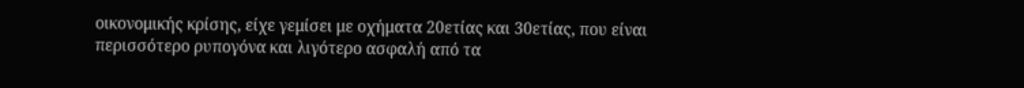οικονομικής κρίσης, είχε γεμίσει με οχήματα 20ετίας και 30ετίας, που είναι περισσότερο ρυπογόνα και λιγότερο ασφαλή από τα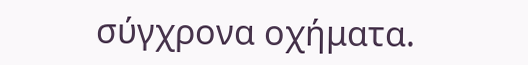σύγχρονα οχήματα.